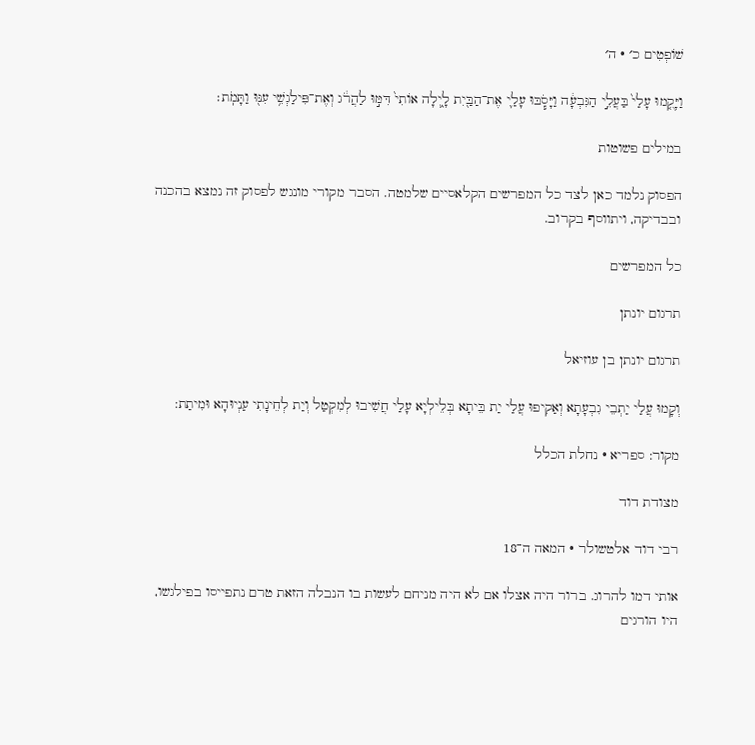שׁוֹפְטִים כ׳ · ה׳

וַיָּקֻ֤מוּ עָלַי֙ בַּעֲלֵ֣י הַגִּבְעָ֔ה וַיָּסֹ֧בּוּ עָלַ֛י אֶת־הַבַּ֖יִת לָ֑יְלָה אוֹתִי֙ דִּמּ֣וּ לַהֲרֹ֔ג וְאֶת־פִּילַגְשִׁ֥י עִנּ֖וּ וַתָּמֹֽת׃

במילים פשוטות

הפסוק נלמד כאן לצד כל המפרשים הקלאסיים שלמטה. הסבר מקורי מונגש לפסוק זה נמצא בהכנה ובבדיקה, ויתווסף בקרוב.

כל המפרשים

תרגום יונתן

תרגום יונתן בן עוזיאל

וְקָמוּ עֲלַי יַתְבֵי גִבְעָתָא וְאַקִיפוּ עֲלַי יַת בֵּיתָא בְּלֵילְיָא עָלַי חֲשִׁיבוּ לְמִקְטַל וְיַת לְחֵינָתִי עַנְיוּהָא וּמִיתַת:

מקור: ספריא · נחלת הכלל

מצודת דוד

רבי דוד אלטשולר · המאה ה־18

אותי דמו להרוג. ברור היה אצלו אם לא היה מניחם לעשות בו הנבלה הזאת טרם נתפייסו בפילגשו, היו הורגים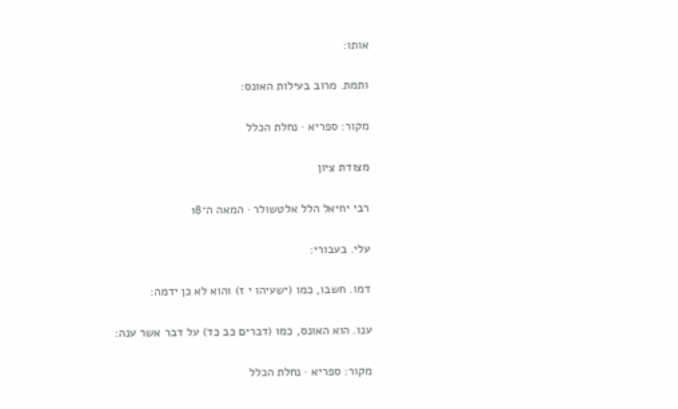אותו:

ותמת. מרוב בעילות האונס:

מקור: ספריא · נחלת הכלל

מצודת ציון

רבי יחיאל הלל אלטשולר · המאה ה־18

עלי. בעבורי:

דמו. חשבו, כמו (ישעיהו י ז) והוא לא כן ידמה:

ענו. הוא האונס, כמו (דברים כב כד) על דבר אשר ענה:

מקור: ספריא · נחלת הכלל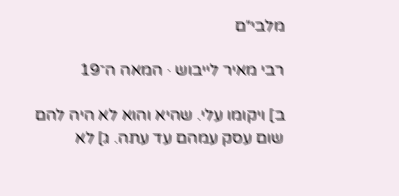מלבי״ם

רבי מאיר לייבוש · המאה ה־19

ב] ויקומו עלי. שהיא והוא לא היה להם שום עסק עמהם עד עתה. ג] לא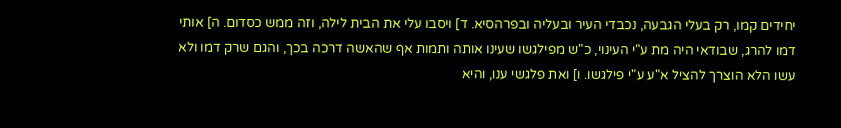יחידים קמו, רק בעלי הגבעה, נכבדי העיר ובעליה ובפרהסיא. ד] ויסבו עלי את הבית לילה, וזה ממש כסדום. ה] אותי דמו להרג, שבודאי היה מת ע"י העינוי, כ"ש מפילגשו שעינו אותה ותמות אף שהאשה דרכה בכך, והגם שרק דמו ולא עשו הלא הוצרך להציל א"ע ע"י פילגשו. ו] ואת פלגשי ענו, והיא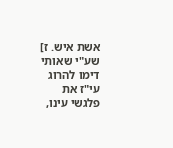אשת איש. ז] שע"י שאותי דימו להרוג עי"ז את פלגשי עינו,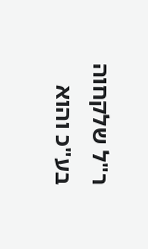ר"ל שלקחוה בע"כ והוא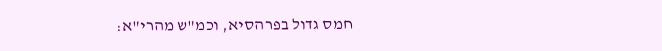חמס גדול בפרהסיא, וכמ"ש מהרי"א: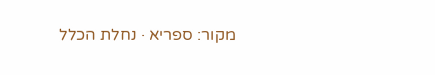מקור: ספריא · נחלת הכלל